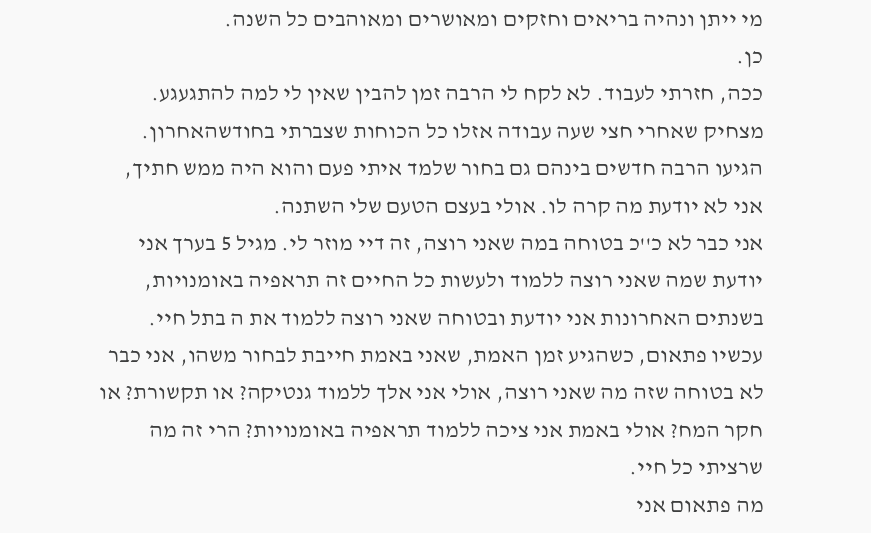מי ייתן ונהיה בריאים וחזקים ומאושרים ומאוהבים כל השנה.
כן.
ככה, חזרתי לעבוד. לא לקח לי הרבה זמן להבין שאין לי למה להתגעגע.
מצחיק שאחרי חצי שעה עבודה אזלו כל הכוחות שצברתי בחודשהאחרון.
הגיעו הרבה חדשים בינהם גם בחור שלמד איתי פעם והוא היה ממש חתיך, אני לא יודעת מה קרה לו. אולי בעצם הטעם שלי השתנה.
אני כבר לא כ''כ בטוחה במה שאני רוצה, זה דיי מוזר לי. מגיל 5 בערך אני יודעת שמה שאני רוצה ללמוד ולעשות כל החיים זה תראפיה באומנויות, בשנתים האחרונות אני יודעת ובטוחה שאני רוצה ללמוד את ה בתל חיי.
עכשיו פתאום, כשהגיע זמן האמת, שאני באמת חייבת לבחור משהו, אני כבר לא בטוחה שזה מה שאני רוצה, אולי אני אלך ללמוד גנטיקה? או תקשורת? או חקר המח? אולי באמת אני ציכה ללמוד תראפיה באומנויות? הרי זה מה שרציתי כל חיי.
מה פתאום אני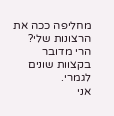מחליפה ככה את הרצונות שלי? הרי מדובר בקצוות שונים לגמרי.
אני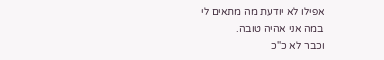אפילו לא יודעת מה מתאים לי
במה אני אהיה טובה.
וכבר לא כ''כ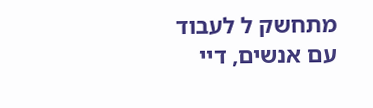מתחשק ל לעבוד עם אנשים, דיי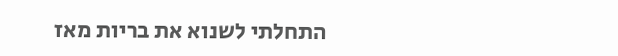התחלתי לשנוא את בריות מאז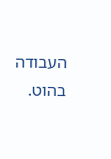העבודה בהוט.